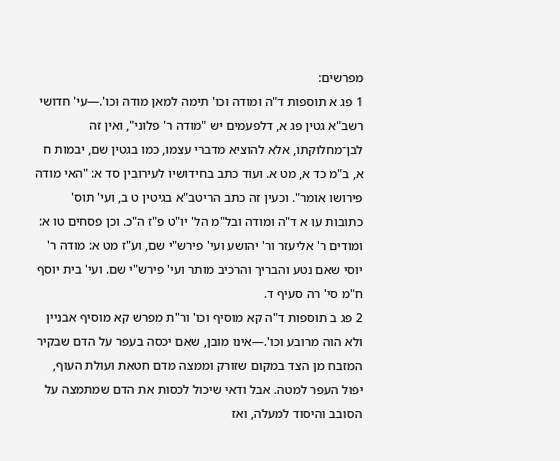מפרשים:
1 פג א תוספות ד"ה ומודה וכו' תימה למאן מודה וכו'.—עי' חדושי רשב"א גטין פג א, דלפעמים יש "מודה ר' פלוני", ואין זה לבן־מחלוקתו, אלא להוציא מדברי עצמו, כמו בגטין שם, יבמות ח א, ב"מ כד א, מט א. ועוד כתב בחידושיו לעירובין סד א: "האי מודה פירושו אומר". וכעין זה כתב הריטב"א בגיטין ט ב, ועי' תוס' כתובות עו א ד"ה ומודה ובל"מ הל' יו"ט פ"ז ה"כ. וכן פסחים טו א: ומודים ר' אליעזר ור' יהושע ועי' פירש"י שם, וע"ז מט א: מודה ר' יוסי שאם נטע והבריך והרכיב מותר ועי' פירש"י שם. ועי' בית יוסף ח"מ סי' רה סעיף ד.
2 פג ב תוספות ד"ה קא מוסיף וכו' ור"ת מפרש קא מוסיף אבניין ולא הוה מרובע וכו'.—אינו מובן, שאם יכסה בעפר על הדם שבקיר המזבח מן הצד במקום שזורק וממצה מדם חטאת ועולת העוף, יפול העפר למטה. אבל ודאי שיכול לכסות את הדם שמתמצה על הסובב והיסוד למעלה, ואז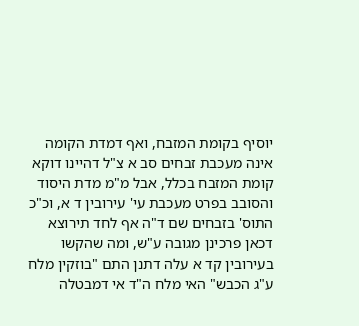יוסיף בקומת המזבח, ואף דמדת הקומה אינה מעכבת זבחים סב א צ"ל דהיינו דוקא קומת המזבח בכלל, אבל מ"מ מדת היסוד והסובב בפרט מעכבת עי' עירובין ד א, וכ"כ התוס' בזבחים שם ד"ה אף לחד תירוצא דכאן פרכינן מגובה ע"ש, ומה שהקשו בעירובין קד א עלה דתנן התם "בוזקין מלח ע"ג הכבש" האי מלח ה"ד אי דמבטלה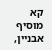קא מוסיף אבניין,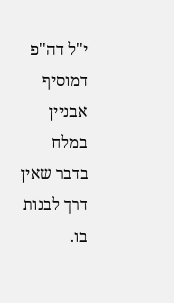י"ל דה"פ דמוסיף אבניין במלח בדבר שאין דרך לבנות בו.